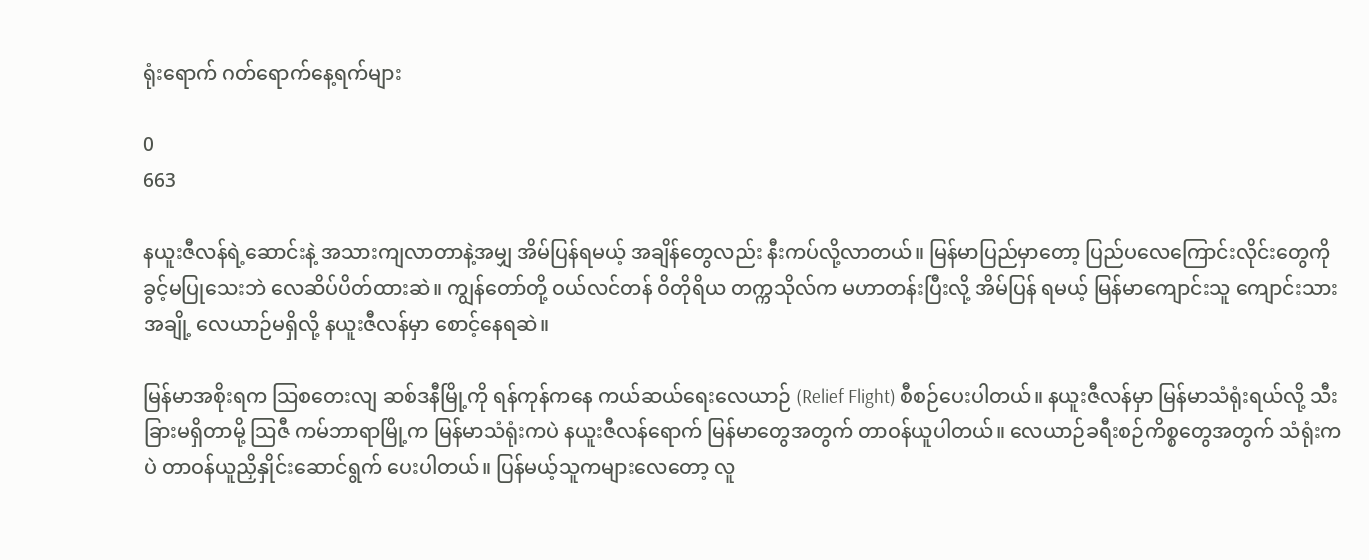ရုံးရောက် ဂတ်ရောက်နေ့ရက်များ

0
663

နယူးဇီလန်ရဲ့ဆောင်းနဲ့ အသားကျလာတာနဲ့အမျှ အိမ်ပြန်ရမယ့် အချိန်တွေလည်း နီးကပ်လို့လာတယ်။ မြန်မာပြည်မှာတော့ ပြည်ပလေကြောင်းလိုင်းတွေကို ခွင့်မပြုသေးဘဲ လေဆိပ်ပိတ်ထားဆဲ။ ကျွန်တော်တို့ ဝယ်လင်တန် ဝိတိုရိယ တက္ကသိုလ်က မဟာတန်းပြီးလို့ အိမ်ပြန် ရမယ့် မြန်မာကျောင်းသူ ကျောင်းသား အချို့ လေယာဉ်မရှိလို့ နယူးဇီလန်မှာ စောင့်နေရဆဲ။

မြန်မာအစိုးရက သြစတေးလျ ဆစ်ဒနီမြို့ကို ရန်ကုန်ကနေ ကယ်ဆယ်ရေးလေယာဉ် (Relief Flight) စီစဉ်ပေးပါတယ်။ နယူးဇီလန်မှာ မြန်မာသံရုံးရယ်လို့ သီးခြားမရှိတာမို့ သြဇီ ကမ်ဘာရာမြို့က မြန်မာသံရုံးကပဲ နယူးဇီလန်ရောက် မြန်မာတွေအတွက် တာဝန်ယူပါတယ်။ လေယာဉ်ခရီးစဉ်ကိစ္စတွေအတွက် သံရုံးကပဲ တာဝန်ယူညှိနှိုင်းဆောင်ရွက် ပေးပါတယ်။ ပြန်မယ့်သူကများလေတော့ လူ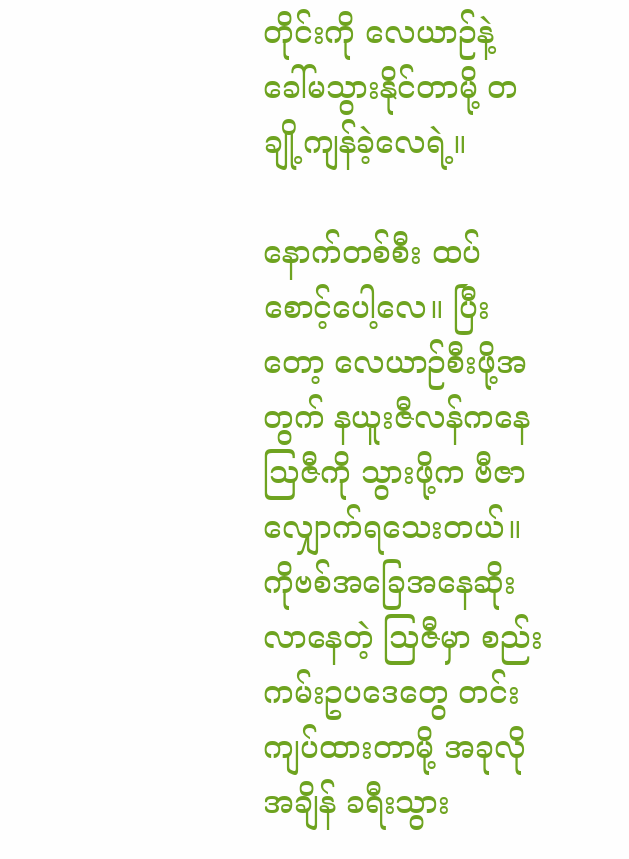တိုင်းကို လေယာဉ်နဲ့ ခေါ်မသွားနိုင်တာမို့ တချို့ကျန်ခဲ့လေရဲ့။

နောက်တစ်စီး ထပ်စောင့်ပေါ့လေ။ ပြီးတော့ လေယာဉ်စီးဖို့အတွက် နယူးဇီလန်ကနေ သြဇီကို သွားဖို့က ဗီဇာလျှောက်ရသေးတယ်။ ကိုဗစ်အခြေအနေဆိုးလာနေတဲ့ သြဇီမှာ စည်းကမ်းဥပဒေတွေ တင်းကျပ်ထားတာမို့ အခုလိုအချိန် ခရီးသွား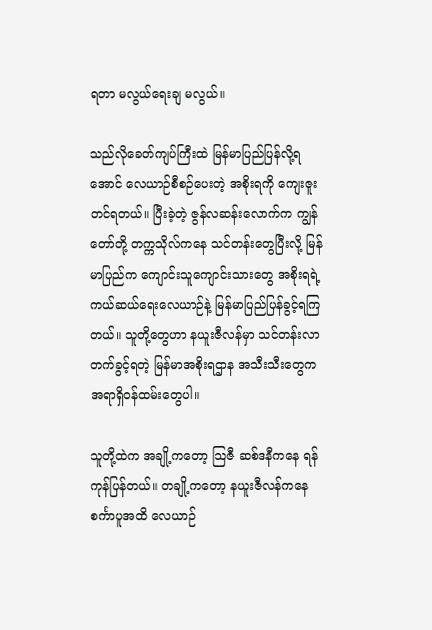ရတာ မလွယ်ရေးချ မလွယ်။

သည်လိုခေတ်ကျပ်ကြီးထဲ မြန်မာပြည်ပြန်လို့ရအောင် လေယာဉ်စီစဉ်ပေးတဲ့ အစိုးရကို ကျေးဇူးတင်ရတယ်။ ပြီးခဲ့တဲ့ ဇွန်လဆန်းလောက်က ကျွန်တော်တို့ တက္ကသိုလ်ကနေ သင်တန်းတွေပြီးလို့ မြန်မာပြည်က ကျောင်းသူကျောင်းသားတွေ အစိုးရရဲ့ ကယ်ဆယ်ရေးလေယာဉ်နဲ့ မြန်မာပြည်ပြန်ခွင့်ရကြတယ်။ သူတို့တွေဟာ နယူးဇီလန်မှာ သင်တန်းလာတက်ခွင့်ရတဲ့ မြန်မာအစိုးရဌာန အသီးသီးတွေက အရာရှိဝန်ထမ်းတွေပါ။

သူတို့ထဲက အချို့ကတော့ သြဇီ ဆစ်ဒနီကနေ ရန်ကုန်ပြန်တယ်။ တချို့ကတော့ နယူးဇီလန်ကနေ စင်္ကာပူအထိ လေယာဉ်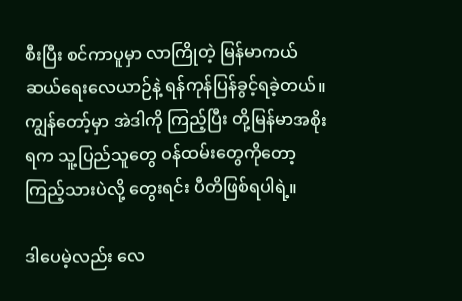စီးပြီး စင်ကာပူမှာ လာကြိုတဲ့ မြန်မာကယ် ဆယ်ရေးလေယာဉ်နဲ့ ရန်ကုန်ပြန်ခွင့်ရခဲ့တယ်။ ကျွန်တော့်မှာ အဲဒါကို ကြည့်ပြီး တို့မြန်မာအစိုးရက သူ့ပြည်သူတွေ ဝန်ထမ်းတွေကိုတော့ ကြည့်သားပဲလို့ တွေးရင်း ပီတိဖြစ်ရပါရဲ့။

ဒါပေမဲ့လည်း လေ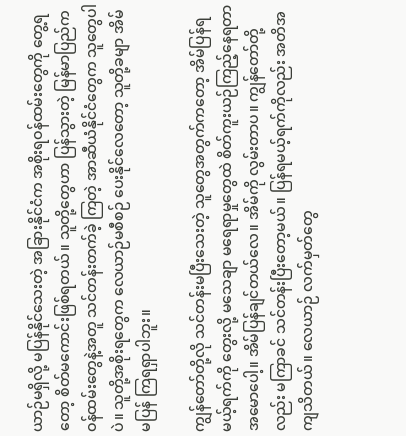ယာဉ်မရှိလို့ မပြန်နိုင်သေးတဲ့ အခြားနိုင်ငံက အစိုးရဝန်ထမ်းတွေကို တွေ့ရတော့ စိတ်မကောင်းဖြစ်ရတယ်။ သူတို့တွေဟာ ပြန်သွားတဲ့ မြန်မာပြည်က ဝန်ထမ်းတွေနဲ့အတူ သင်တန်းတက်ခဲ့ ကြတဲ့ အာဆီယံနိုင်ငံတွေက သူတွေပါပဲ။ သူတို့အစိုးရတွေက လေယာဉ်မစီစဉ် ပေးနိုင်လေတော့ သူတို့ခမျာ အိမ်မပြန် ကြရရှာပါဘူး။

ကျွန်တော်တို့လို သင်တန်းမပြီးသေးတဲ့ သူတွေအတွက်ကတော့ အိမ်ပြန်ရမယ့်ရက်ကို တွေးလို့ မသေချာ မရေရာမှုတွေထဲ စိတ်ကူးယဉ်ကြည့်နေရတာ အမောပေါ့။ အိမ်ပြန်ချင်တယ်လေ။ အိမ်ကို လွမ်းတာပ။ ကျွန်တော်တို့လည်း မကြာခင် သင်တန်းပြီးတော့မယ်။ ပြန်ရမယ့်ရက်ကိုလည်း အတိအကျသိတယ်။ လေယာဉ် လက်မှတ်တွေ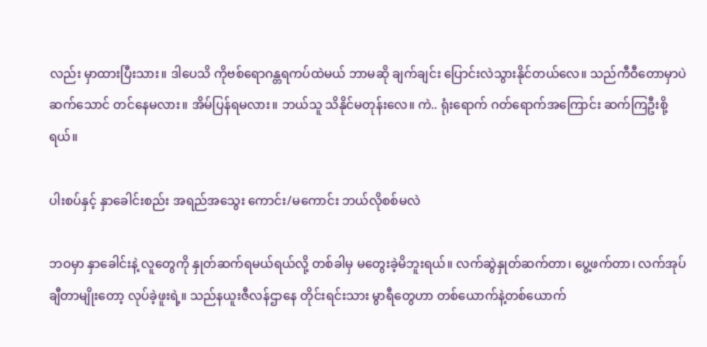လည်း မှာထားပြီးသား။ ဒါပေသိ ကိုဗစ်ရောဂန္တရကပ်ထဲမယ် ဘာမဆို ချက်ချင်း ပြောင်းလဲသွားနိုင်တယ်လေ။ သည်ကီဝီတောမှာပဲ ဆက်သောင် တင်နေမလား။ အိမ်ပြန်ရမလား။ ဘယ်သူ သိနိုင်မတုန်းလေ။ ကဲ.. ရုံးရောက် ဂတ်ရောက်အကြောင်း ဆက်ကြဦးစို့ ရယ်။

ပါးစပ်နှင့် နှာခေါင်းစည်း အရည်အသွေး ကောင်း/မကောင်း ဘယ်လိုစစ်မလဲ

ဘဝမှာ နှာခေါင်းနဲ့ လူတွေကို နှုတ်ဆက်ရမယ်ရယ်လို့ တစ်ခါမှ မတွေးခဲ့မိဘူးရယ်။ လက်ဆွဲနှုတ်ဆက်တာ၊ ပွေ့ဖက်တာ၊ လက်အုပ်ချီတာမျိုးတော့ လုပ်ခဲ့ဖူးရဲ့။ သည်နယူးဇီလန်ဌာနေ တိုင်းရင်းသား မွာရီတွေဟာ တစ်ယောက်နဲ့တစ်ယောက်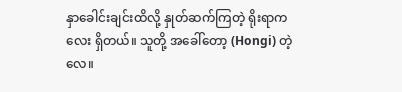နှာခေါင်းချင်းထိလို့ နှုတ်ဆက်ကြတဲ့ ရိုးရာကလေး ရှိတယ်။ သူတို့ အခေါ်တော့ (Hongi) တဲ့လေ။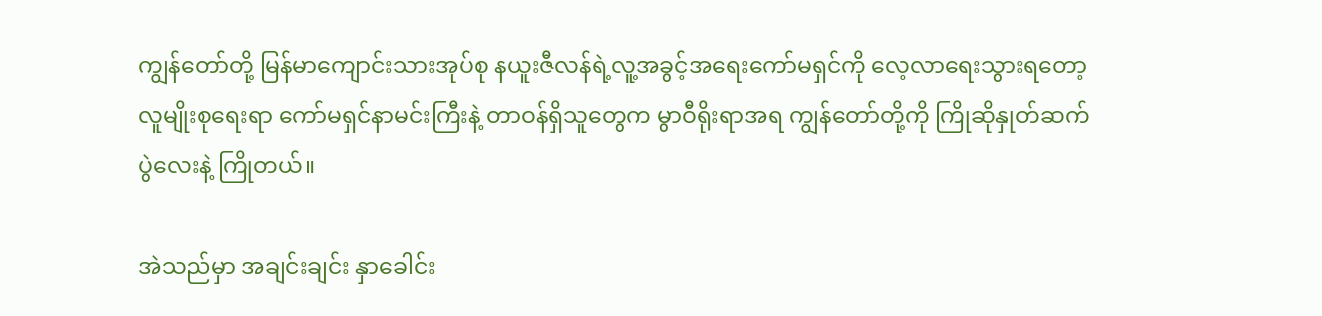ကျွန်တော်တို့ မြန်မာကျောင်းသားအုပ်စု နယူးဇီလန်ရဲ့လူ့အခွင့်အရေးကော်မရှင်ကို လေ့လာရေးသွားရတော့ လူမျိုးစုရေးရာ ကော်မရှင်နာမင်းကြီးနဲ့ တာဝန်ရှိသူတွေက မွာဝီရိုးရာအရ ကျွန်တော်တို့ကို ကြိုဆိုနှုတ်ဆက်ပွဲလေးနဲ့ ကြိုတယ်။

အဲသည်မှာ အချင်းချင်း နှာခေါင်း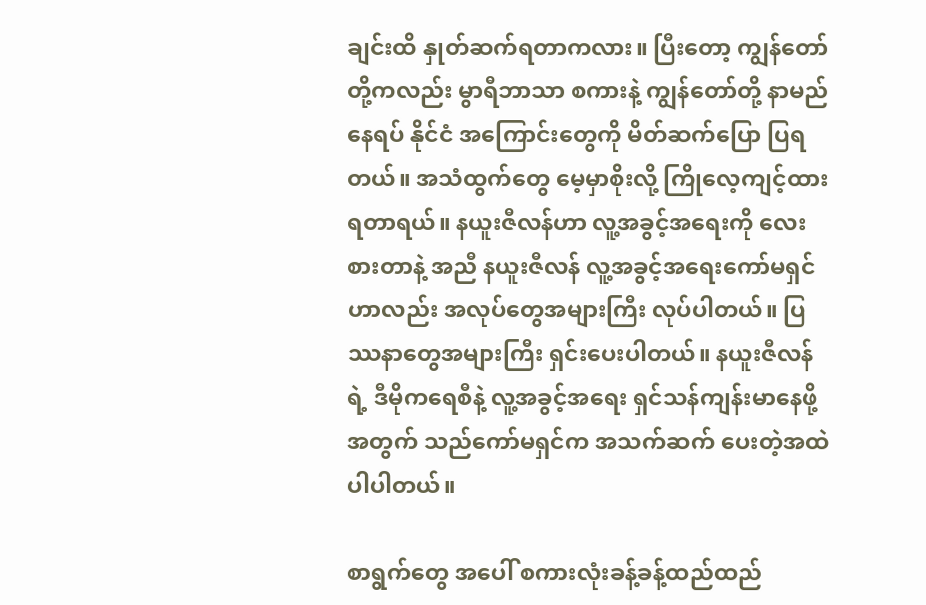ချင်းထိ နှုတ်ဆက်ရတာကလား။ ပြီးတော့ ကျွန်တော်တို့ကလည်း မွာရီဘာသာ စကားနဲ့ ကျွန်တော်တို့ နာမည် နေရပ် နိုင်ငံ အကြောင်းတွေကို မိတ်ဆက်ပြော ပြရတယ်။ အသံထွက်တွေ မေ့မှာစိုးလို့ ကြိုလေ့ကျင့်ထားရတာရယ်။ နယူးဇီလန်ဟာ လူ့အခွင့်အရေးကို လေးစားတာနဲ့ အညီ နယူးဇီလန် လူ့အခွင့်အရေးကော်မရှင်ဟာလည်း အလုပ်တွေအများကြီး လုပ်ပါတယ်။ ပြဿနာတွေအများကြီး ရှင်းပေးပါတယ်။ နယူးဇီလန်ရဲ့ ဒီမိုကရေစီနဲ့ လူ့အခွင့်အရေး ရှင်သန်ကျန်းမာနေဖို့အတွက် သည်ကော်မရှင်က အသက်ဆက် ပေးတဲ့အထဲ ပါပါတယ်။

စာရွက်တွေ အပေါ် စကားလုံးခန့်ခန့်ထည်ထည်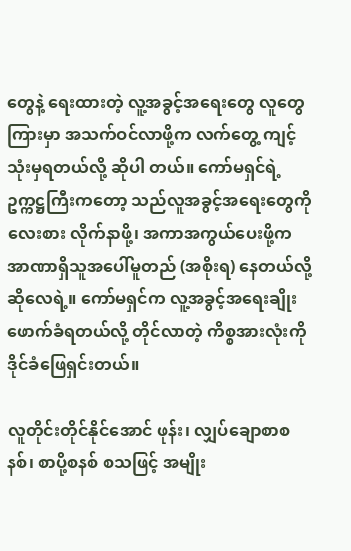တွေနဲ့ ရေးထားတဲ့ လူ့အခွင့်အရေးတွေ လူတွေကြားမှာ အသက်ဝင်လာဖို့က လက်တွေ့ ကျင့်သုံးမှရတယ်လို့ ဆိုပါ တယ်။ ကော်မရှင်ရဲ့ ဥက္ကဋ္ဌကြီးကတော့ သည်လူအခွင့်အရေးတွေကို လေးစား လိုက်နာဖို့၊ အကာအကွယ်ပေးဖို့က အာဏာရှိသူအပေါ်မူတည် (အစိုးရ) နေတယ်လို့ ဆိုလေရဲ့။ ကော်မရှင်က လူ့အခွင့်အရေးချိုးဖောက်ခံရတယ်လို့ တိုင်လာတဲ့ ကိစ္စအားလုံးကို ဒိုင်ခံဖြေရှင်းတယ်။

လူတိုင်းတိုင်နိုင်အောင် ဖုန်း၊ လျှပ်ချောစာစနစ်၊ စာပို့စနစ် စသဖြင့် အမျိုး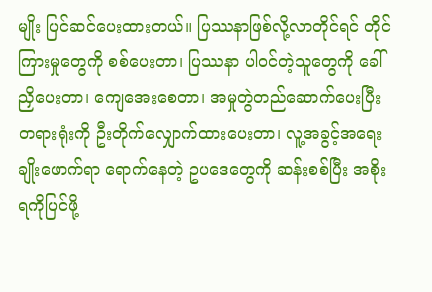မျိုး ပြင်ဆင်ပေးထားတယ်။ ပြဿနာဖြစ်လို့လာတိုင်ရင် တိုင်ကြားမှုတွေကို စစ်ပေးတာ၊ ပြဿနာ ပါဝင်တဲ့သူတွေကို ခေါ်ညှိပေးတာ၊ ကျေအေးစေတာ၊ အမှုတွဲတည်ဆောက်ပေးပြီး တရားရုံးကို ဦးတိုက်လျှောက်ထားပေးတာ၊ လူ့အခွင့်အရေး ချိုးဖောက်ရာ ရောက်နေတဲ့ ဥပဒေတွေကို ဆန်းစစ်ပြီး အစိုးရကိုပြင်ဖို့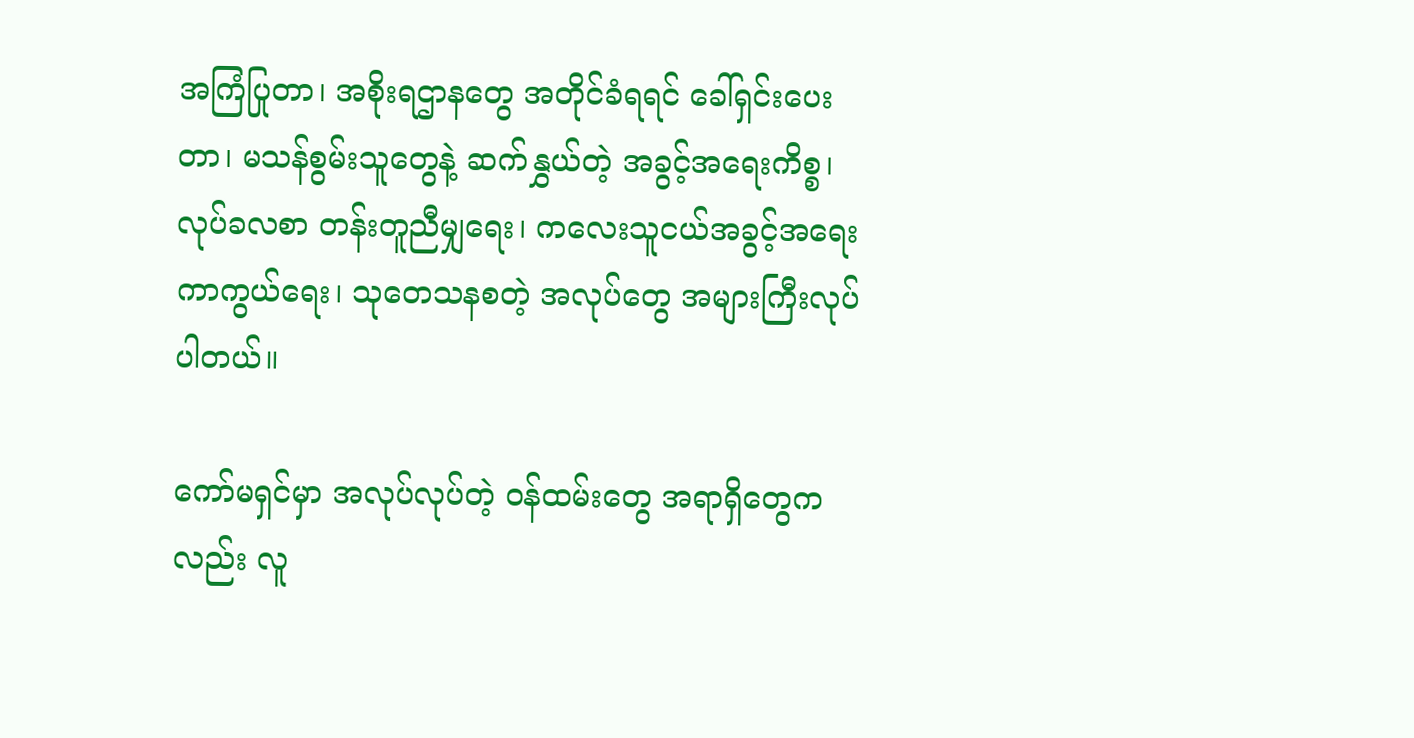အကြံပြုတာ၊ အစိုးရဌာနတွေ အတိုင်ခံရရင် ခေါ်ရှင်းပေးတာ၊ မသန်စွမ်းသူတွေနဲ့ ဆက်နွှယ်တဲ့ အခွင့်အရေးကိစ္စ၊ လုပ်ခလစာ တန်းတူညီမျှရေး၊ ကလေးသူငယ်အခွင့်အရေး ကာကွယ်ရေး၊ သုတေသနစတဲ့ အလုပ်တွေ အများကြီးလုပ်ပါတယ်။

ကော်မရှင်မှာ အလုပ်လုပ်တဲ့ ဝန်ထမ်းတွေ အရာရှိတွေကလည်း လူ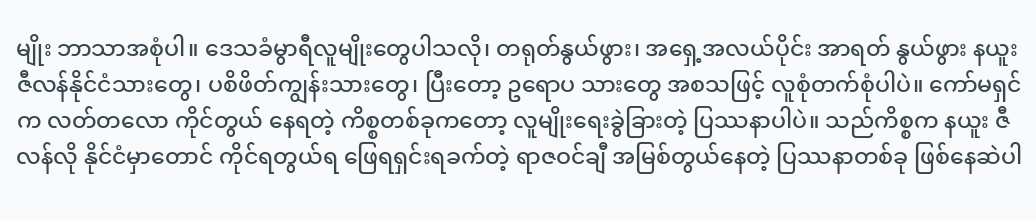မျိုး ဘာသာအစုံပါ။ ဒေသခံမွာရီလူမျိုးတွေပါသလို၊ တရုတ်နွယ်ဖွား၊ အရှေ့အလယ်ပိုင်း အာရတ် နွယ်ဖွား နယူးဇီလန်နိုင်ငံသားတွေ၊ ပစိဖိတ်ကျွန်းသားတွေ၊ ပြီးတော့ ဥရောပ သားတွေ အစသဖြင့် လူစုံတက်စုံပါပဲ။ ကော်မရှင်က လတ်တလော ကိုင်တွယ် နေရတဲ့ ကိစ္စတစ်ခုကတော့ လူမျိုးရေးခွဲခြားတဲ့ ပြဿနာပါပဲ။ သည်ကိစ္စက နယူး ဇီလန်လို နိုင်ငံမှာတောင် ကိုင်ရတွယ်ရ ဖြေရရှင်းရခက်တဲ့ ရာဇဝင်ချီ အမြစ်တွယ်နေတဲ့ ပြဿနာတစ်ခု ဖြစ်နေဆဲပါ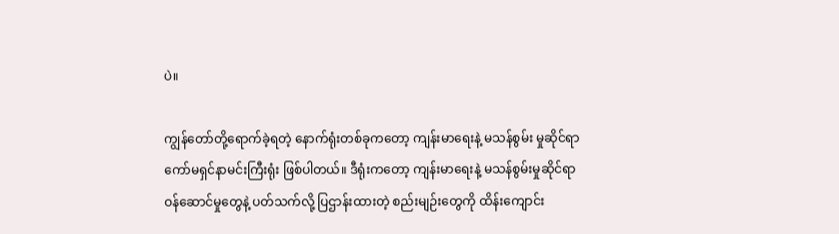ပဲ။

ကျွန်တော်တို့ရောက်ခဲ့ရတဲ့ နောက်ရုံးတစ်ခုကတော့ ကျန်းမာရေးနဲ့ မသန်စွမ်း မှုဆိုင်ရာ ကော်မရှင်နာမင်းကြီးရုံး ဖြစ်ပါတယ်။ ဒီရုံးကတော့ ကျန်းမာရေးနဲ့ မသန်စွမ်းမှုဆိုင်ရာ ဝန်ဆောင်မှုတွေနဲ့ ပတ်သက်လို့ ပြဌာန်းထားတဲ့ စည်းမျဉ်းတွေကို ထိန်းကျောင်း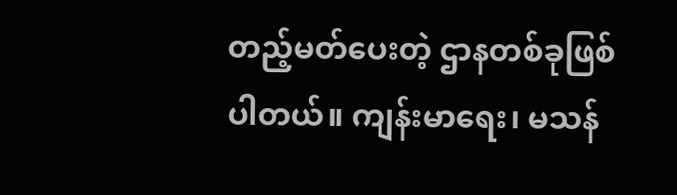တည့်မတ်ပေးတဲ့ ဌာနတစ်ခုဖြစ်ပါတယ်။ ကျန်းမာရေး၊ မသန်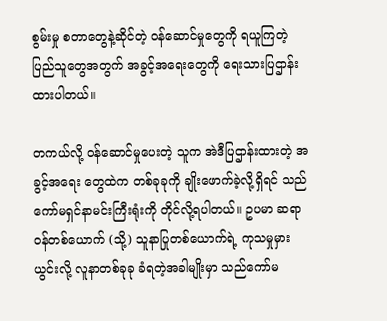စွမ်းမှု စတာတွေနဲ့ဆိုင်တဲ့ ဝန်ဆောင်မှုတွေကို ရယူကြတဲ့ ပြည်သူတွေအတွက် အခွင့်အရေးတွေကို ရေးသားပြဌာန်းထားပါတယ်။

တကယ်လို့ ဝန်ဆောင်မှုပေးတဲ့ သူက အဲဒီပြဌာန်းထားတဲ့ အခွင့်အရေး တွေထဲက တစ်ခုခုကို ချိုးဖောက်ခဲ့လို့ရှိရင် သည်ကော်မရှင်နာမင်းကြီးရုံးကို တိုင်လို့ရပါတယ်။ ဥပမာ ဆရာဝန်တစ်ယောက် (သို့) သူနာပြုတစ်ယောက်ရဲ့ ကုသမှုမှားယွင်းလို့ လူနာတစ်ခုခု ခံရတဲ့အခါမျိုးမှာ သည်ကော်မ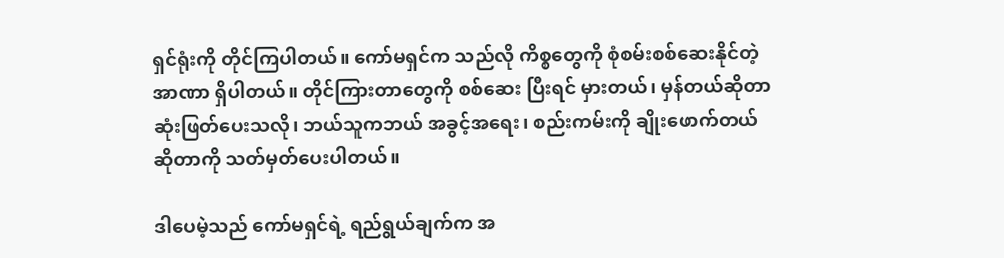ရှင်ရုံးကို တိုင်ကြပါတယ်။ ကော်မရှင်က သည်လို ကိစ္စတွေကို စုံစမ်းစစ်ဆေးနိုင်တဲ့ အာဏာ ရှိပါတယ်။ တိုင်ကြားတာတွေကို စစ်ဆေး ပြီးရင် မှားတယ်၊ မှန်တယ်ဆိုတာ ဆုံးဖြတ်ပေးသလို၊ ဘယ်သူကဘယ် အခွင့်အရေး၊ စည်းကမ်းကို ချိုးဖောက်တယ်ဆိုတာကို သတ်မှတ်ပေးပါတယ်။

ဒါပေမဲ့သည် ကော်မရှင်ရဲ့ ရည်ရွယ်ချက်က အ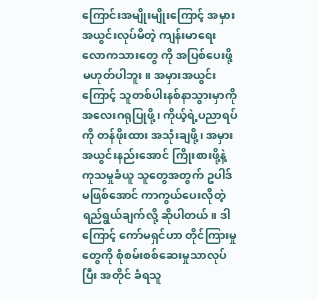ကြောင်းအမျိုးမျိုးကြောင့် အမှားအယွင်းလုပ်မိတဲ့ ကျန်းမာရေးလောကသားတွေ ကို အပြစ်ပေးဖို့ မဟုတ်ပါဘူး။ အမှားအယွင်းကြောင့် သူတစ်ပါးနစ်နာသွားမှာကို အလေးဂရုပြုဖို့၊ ကိုယ့်ရဲ့ပညာရပ်ကို တန်ဖိုးထား အသုံးချဖို့၊ အမှားအယွင်းနည်းအောင် ကြိုးစားဖို့နဲ့ ကုသမှုခံယူ သူတွေအတွက် ဥပါဒ်မဖြစ်အောင် ကာကွယ်ပေးလိုတဲ့ရည်ရွယ်ချက်လို့ ဆိုပါတယ်။ ဒါကြောင့် ကော်မရှင်ဟာ တိုင်ကြားမှုတွေကို စုံစမ်းစစ်ဆေးမှုသာလုပ်ပြီး အတိုင် ခံရသူ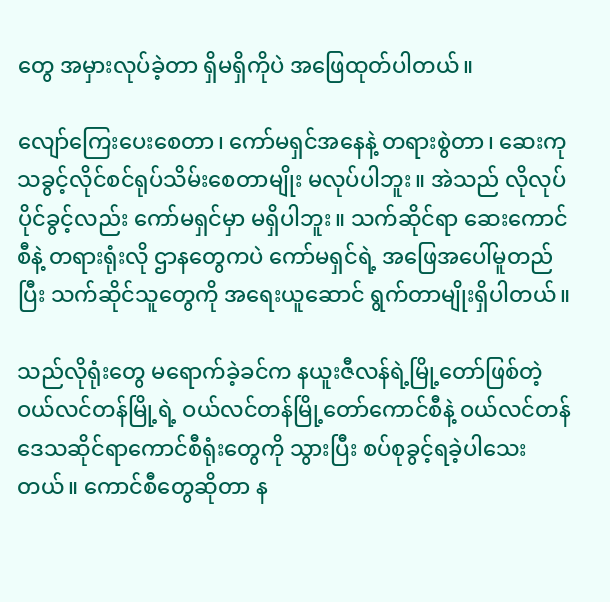တွေ အမှားလုပ်ခဲ့တာ ရှိမရှိကိုပဲ အဖြေထုတ်ပါတယ်။

လျော်ကြေးပေးစေတာ၊ ကော်မရှင်အနေနဲ့ တရားစွဲတာ၊ ဆေးကုသခွင့်လိုင်စင်ရုပ်သိမ်းစေတာမျိုး မလုပ်ပါဘူး။ အဲသည် လိုလုပ်ပိုင်ခွင့်လည်း ကော်မရှင်မှာ မရှိပါဘူး။ သက်ဆိုင်ရာ ဆေးကောင်စီနဲ့ တရားရုံးလို ဌာနတွေကပဲ ကော်မရှင်ရဲ့ အဖြေအပေါ်မူတည်ပြီး သက်ဆိုင်သူတွေကို အရေးယူဆောင် ရွက်တာမျိုးရှိပါတယ်။

သည်လိုရုံးတွေ မရောက်ခဲ့ခင်က နယူးဇီလန်ရဲ့မြို့တော်ဖြစ်တဲ့ ဝယ်လင်တန်မြို့ရဲ့ ဝယ်လင်တန်မြို့တော်ကောင်စီနဲ့ ဝယ်လင်တန်ဒေသဆိုင်ရာကောင်စီရုံးတွေကို သွားပြီး စပ်စုခွင့်ရခဲ့ပါသေးတယ်။ ကောင်စီတွေဆိုတာ န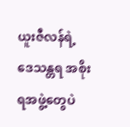ယူးဇီလန်ရဲ့ ဒေသန္တရ အစိုးရအဖွဲ့တွေပဲ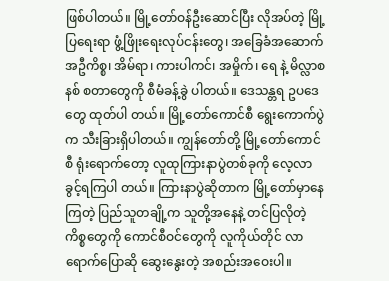ဖြစ်ပါတယ်။ မြို့တော်ဝန်ဦးဆောင်ပြီး လိုအပ်တဲ့ မြို့ပြရေးရာ ဖွံ့ဖြိုးရေးလုပ်ငန်းတွေ၊ အခြေခံအဆောက်အဦကိစ္စ၊ အိမ်ရာ၊ ကားပါကင်၊ အမှိုက်၊ ရေ နဲ့ မိလ္လာစနစ် စတာတွေကို စီမံခန့်ခွဲ ပါတယ်။ ဒေသန္တရ ဥပဒေတွေ ထုတ်ပါ တယ်။ မြို့တော်ကောင်စီ ရွေးကောက်ပွဲက သီးခြားရှိပါတယ်။ ကျွန်တော်တို့ မြို့တော်ကောင်စီ ရုံးရောက်တော့ လူထုကြားနာပွဲတစ်ခုကို လေ့လာခွင့်ရကြပါ တယ်။ ကြားနာပွဲဆိုတာက မြို့တော်မှာနေကြတဲ့ ပြည်သူတချို့က သူတို့အနေနဲ့ တင်ပြလိုတဲ့ ကိစ္စတွေကို ကောင်စီဝင်တွေကို လူကိုယ်တိုင် လာရောက်ပြောဆို ဆွေးနွေးတဲ့ အစည်းအဝေးပါ။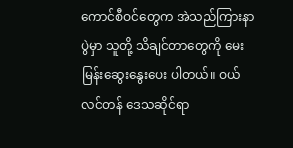ကောင်စီဝင်တွေက အဲသည်ကြားနာပွဲမှာ သူတို့ သိချင်တာတွေကို မေးမြန်းဆွေးနွေးပေး ပါတယ်။ ဝယ်လင်တန် ဒေသဆိုင်ရာ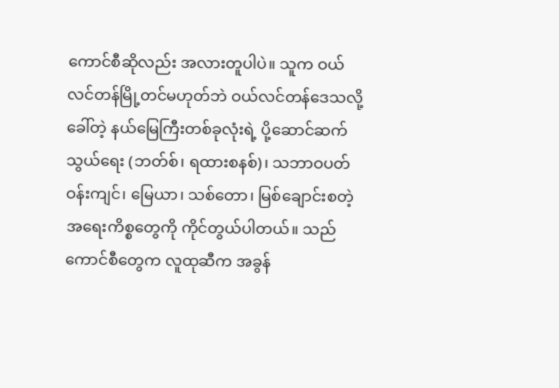ကောင်စီဆိုလည်း အလားတူပါပဲ။ သူက ဝယ်လင်တန်မြို့တင်မဟုတ်ဘဲ ဝယ်လင်တန်ဒေသလို့ခေါ်တဲ့ နယ်မြေကြီးတစ်ခုလုံးရဲ့ ပို့ဆောင်ဆက်သွယ်ရေး (ဘတ်စ်၊ ရထားစနစ်)၊ သဘာဝပတ်ဝန်းကျင်၊ မြေယာ၊ သစ်တော၊ မြစ်ချောင်းစတဲ့ အရေးကိစ္စတွေကို ကိုင်တွယ်ပါတယ်။ သည်ကောင်စီတွေက လူထုဆီက အခွန်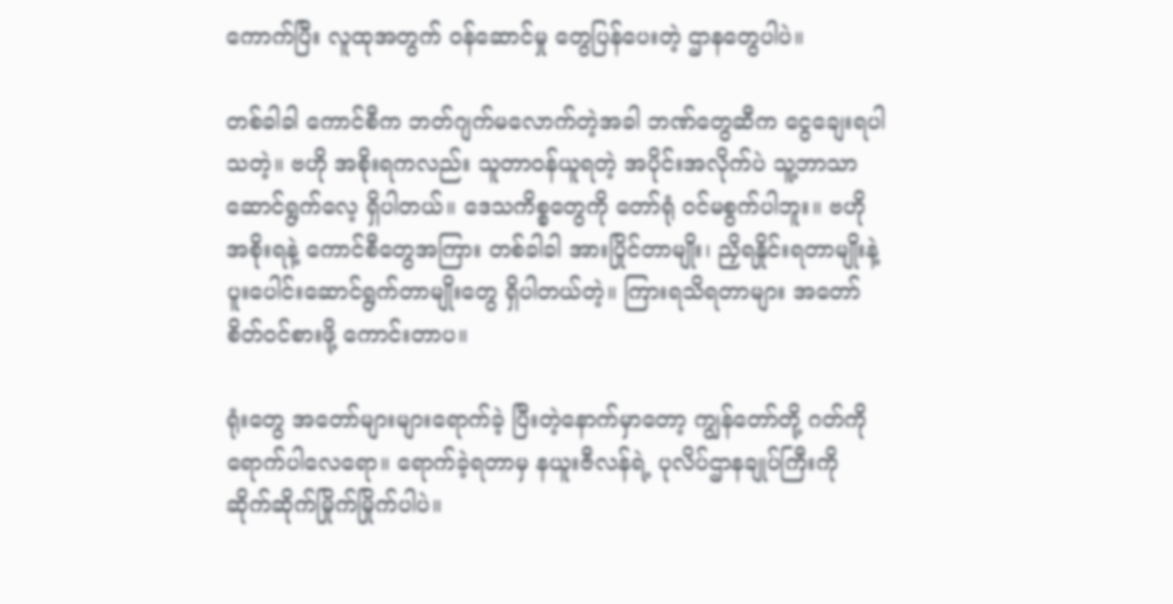ကောက်ပြီး လူထုအတွက် ဝန်ဆောင်မှု တွေပြန်ပေးတဲ့ ဌာနတွေပါပဲ။

တစ်ခါခါ ကောင်စီက ဘတ်ဂျက်မလောက်တဲ့အခါ ဘဏ်တွေဆီက ငွေချေးရပါသတဲ့။ ဗဟို အစိုးရကလည်း သူတာဝန်ယူရတဲ့ အပိုင်းအလိုက်ပဲ သူ့ဘာသာ ဆောင်ရွက်လေ့ ရှိပါတယ်။ ဒေသကိစ္စတွေကို တော်ရုံ ဝင်မစွက်ပါဘူး။ ဗဟိုအစိုးရနဲ့ ကောင်စီတွေအကြား တစ်ခါခါ အားပြိုင်တာမျိုး၊ ညှိရနှိုင်းရတာမျိုးနဲ့ ပူးပေါင်းဆောင်ရွက်တာမျိုးတွေ ရှိပါတယ်တဲ့။ ကြားရသိရတာများ အတော်စိတ်ဝင်စားဖို့ ကောင်းတာပ။

ရုံးတွေ အတော်များများရောက်ခဲ့ ပြီးတဲ့နောက်မှာတော့ ကျွန်တော်တို့ ဂတ်ကို ရောက်ပါလေရော။ ရောက်ခဲ့ရတာမှ နယူးဇီလန်ရဲ့ ပုလိပ်ဌာနချုပ်ကြီးကို ဆိုက်ဆိုက်မြိုက်မြိုက်ပါပဲ။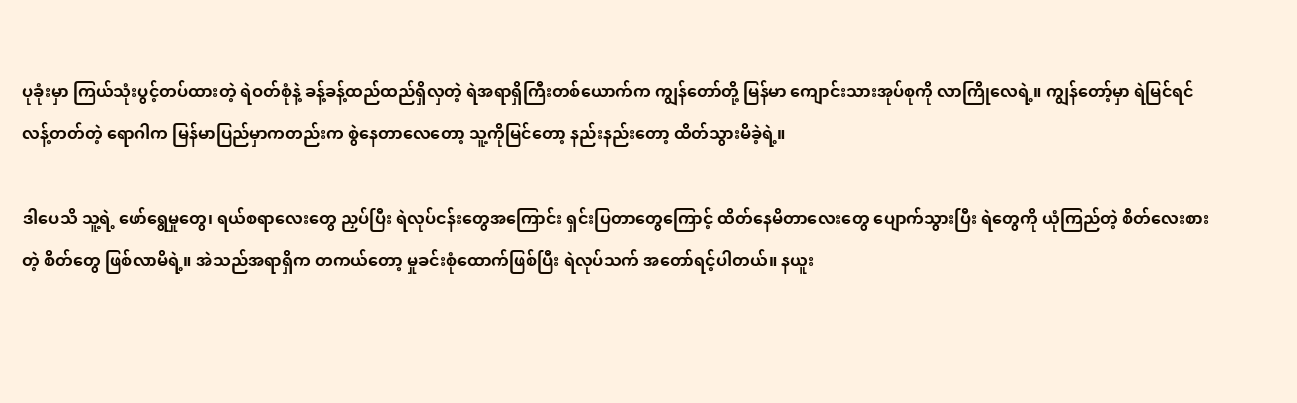ပုခုံးမှာ ကြယ်သုံးပွင့်တပ်ထားတဲ့ ရဲဝတ်စုံနဲ့ ခန့်ခန့်ထည်ထည်ရှိလှတဲ့ ရဲအရာရှိကြီးတစ်ယောက်က ကျွန်တော်တို့ မြန်မာ ကျောင်းသားအုပ်စုကို လာကြိုလေရဲ့။ ကျွန်တော့်မှာ ရဲမြင်ရင် လန့်တတ်တဲ့ ရောဂါက မြန်မာပြည်မှာကတည်းက စွဲနေတာလေတော့ သူ့ကိုမြင်တော့ နည်းနည်းတော့ ထိတ်သွားမိခဲ့ရဲ့။

ဒါပေသိ သူ့ရဲ့ ဖော်ရွေမှုတွေ၊ ရယ်စရာလေးတွေ ညှပ်ပြီး ရဲလုပ်ငန်းတွေအကြောင်း ရှင်းပြတာတွေကြောင့် ထိတ်နေမိတာလေးတွေ ပျောက်သွားပြီး ရဲတွေကို ယုံကြည်တဲ့ စိတ်လေးစားတဲ့ စိတ်တွေ ဖြစ်လာမိရဲ့။ အဲသည်အရာရှိက တကယ်တော့ မှုခင်းစုံထောက်ဖြစ်ပြီး ရဲလုပ်သက် အတော်ရင့်ပါတယ်။ နယူး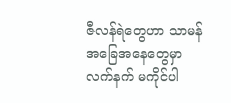ဇီလန်ရဲတွေဟာ သာမန်အခြေအနေတွေမှာ လက်နက် မကိုင်ပါ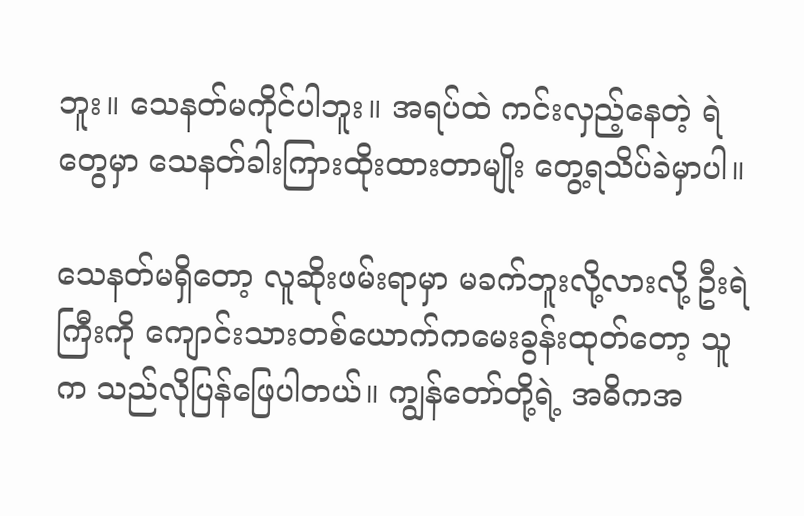ဘူး။ သေနတ်မကိုင်ပါဘူး။ အရပ်ထဲ ကင်းလှည့်နေတဲ့ ရဲတွေမှာ သေနတ်ခါးကြားထိုးထားတာမျိုး တွေ့ရသိပ်ခဲမှာပါ။

သေနတ်မရှိတော့ လူဆိုးဖမ်းရာမှာ မခက်ဘူးလို့လားလို့ ဦးရဲကြီးကို ကျောင်းသားတစ်ယောက်ကမေးခွန်းထုတ်တော့ သူက သည်လိုပြန်ဖြေပါတယ်။ ကျွန်တော်တို့ရဲ့ အဓိကအ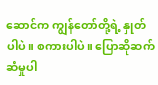ဆောင်က ကျွန်တော်တို့ရဲ့ နှုတ်ပါပဲ။ စကားပါပဲ။ ပြောဆိုဆက်ဆံမှုပါ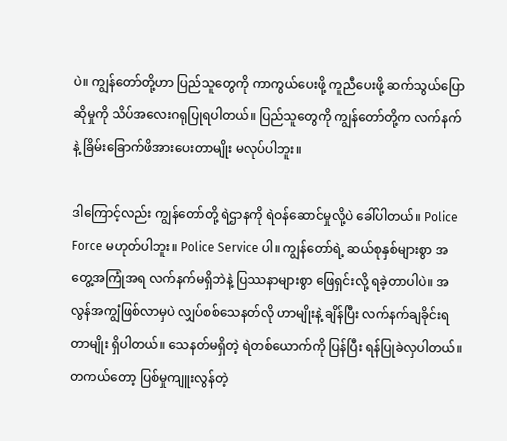ပဲ။ ကျွန်တော်တို့ဟာ ပြည်သူတွေကို ကာကွယ်ပေးဖို့ ကူညီပေးဖို့ ဆက်သွယ်ပြောဆိုမှုကို သိပ်အလေးဂရုပြုရပါတယ်။ ပြည်သူတွေကို ကျွန်တော်တို့က လက်နက်နဲ့ ခြိမ်းခြောက်ဖိအားပေးတာမျိုး မလုပ်ပါဘူး။

ဒါကြောင့်လည်း ကျွန်တော်တို့ ရဲဌာနကို ရဲဝန်ဆောင်မှုလို့ပဲ ခေါ်ပါတယ်။ Police Force မဟုတ်ပါဘူး။ Police Service ပါ။ ကျွန်တော်ရဲ့ ဆယ်စုနှစ်များစွာ အတွေ့အကြုံအရ လက်နက်မရှိဘဲနဲ့ ပြဿနာများစွာ ဖြေရှင်းလို့ ရခဲ့တာပါပဲ။ အလွန်အကျွံဖြစ်လာမှပဲ လျှပ်စစ်သေနတ်လို ဟာမျိုးနဲ့ ချိန်ပြီး လက်နက်ချခိုင်းရ တာမျိုး ရှိပါတယ်။ သေနတ်မရှိတဲ့ ရဲတစ်ယောက်ကို ပြန်ပြီး ရန်ပြုခဲလှပါတယ်။ တကယ်တော့ ပြစ်မှုကျူးလွန်တဲ့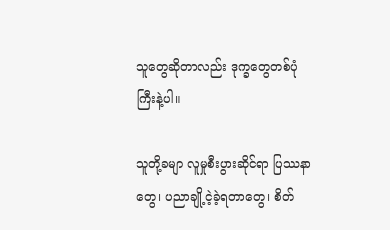သူတွေဆိုတာလည်း ဒုက္ခတွေတစ်ပုံကြီးနဲ့ပါ။

သူတို့ခမျာ လူမှုစီးပွားဆိုင်ရာ ပြဿနာတွေ၊ ပညာချို့ငဲ့ခဲ့ရတာတွေ၊ စိတ်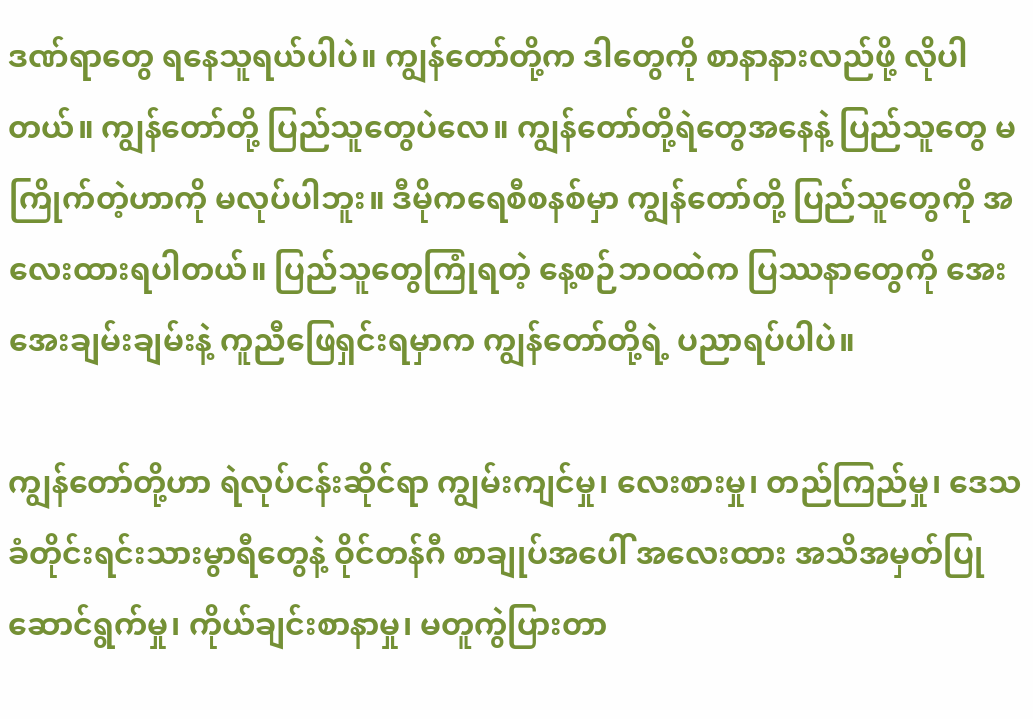ဒဏ်ရာတွေ ရနေသူရယ်ပါပဲ။ ကျွန်တော်တို့က ဒါတွေကို စာနာနားလည်ဖို့ လိုပါတယ်။ ကျွန်တော်တို့ ပြည်သူတွေပဲလေ။ ကျွန်တော်တို့ရဲတွေအနေနဲ့ ပြည်သူတွေ မကြိုက်တဲ့ဟာကို မလုပ်ပါဘူး။ ဒီမိုကရေစီစနစ်မှာ ကျွန်တော်တို့ ပြည်သူတွေကို အလေးထားရပါတယ်။ ပြည်သူတွေကြုံရတဲ့ နေ့စဉ်ဘဝထဲက ပြဿနာတွေကို အေးအေးချမ်းချမ်းနဲ့ ကူညီဖြေရှင်းရမှာက ကျွန်တော်တို့ရဲ့ ပညာရပ်ပါပဲ။

ကျွန်တော်တို့ဟာ ရဲလုပ်ငန်းဆိုင်ရာ ကျွမ်းကျင်မှု၊ လေးစားမှု၊ တည်ကြည်မှု၊ ဒေသခံတိုင်းရင်းသားမွာရီတွေနဲ့ ဝိုင်တန်ဂီ စာချုပ်အပေါ် အလေးထား အသိအမှတ်ပြု ဆောင်ရွက်မှု၊ ကိုယ်ချင်းစာနာမှု၊ မတူကွဲပြားတာ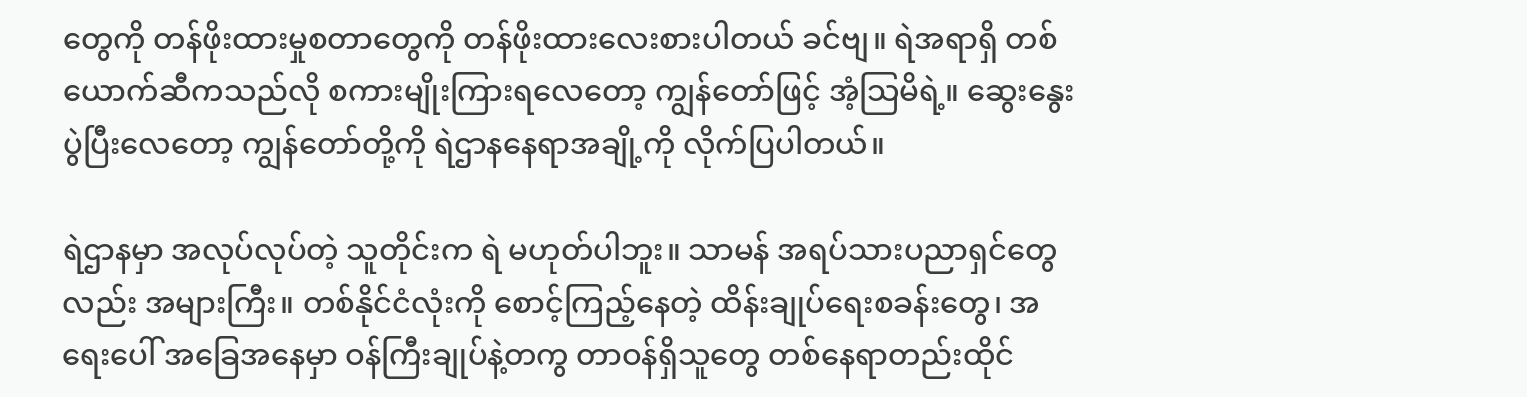တွေကို တန်ဖိုးထားမှုစတာတွေကို တန်ဖိုးထားလေးစားပါတယ် ခင်ဗျ။ ရဲအရာရှိ တစ်ယောက်ဆီကသည်လို စကားမျိုးကြားရလေတော့ ကျွန်တော်ဖြင့် အံ့သြမိရဲ့။ ဆွေးနွေးပွဲပြီးလေတော့ ကျွန်တော်တို့ကို ရဲဌာနနေရာအချို့ကို လိုက်ပြပါတယ်။

ရဲဌာနမှာ အလုပ်လုပ်တဲ့ သူတိုင်းက ရဲ မဟုတ်ပါဘူး။ သာမန် အရပ်သားပညာရှင်တွေလည်း အများကြီး။ တစ်နိုင်ငံလုံးကို စောင့်ကြည့်နေတဲ့ ထိန်းချုပ်ရေးစခန်းတွေ၊ အရေးပေါ် အခြေအနေမှာ ဝန်ကြီးချုပ်နဲ့တကွ တာဝန်ရှိသူတွေ တစ်နေရာတည်းထိုင်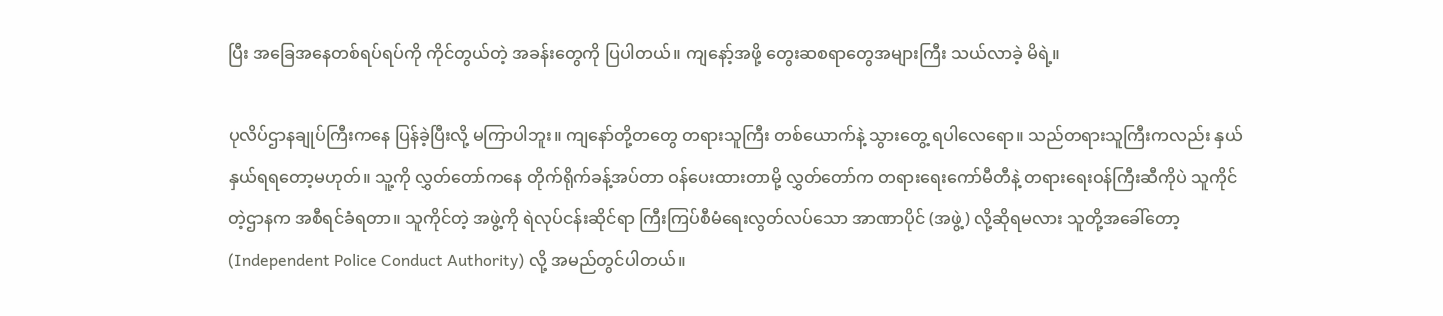ပြီး အခြေအနေတစ်ရပ်ရပ်ကို ကိုင်တွယ်တဲ့ အခန်းတွေကို ပြပါတယ်။ ကျနော့်အဖို့ တွေးဆစရာတွေအများကြီး သယ်လာခဲ့ မိရဲ့။

ပုလိပ်ဌာနချုပ်ကြီးကနေ ပြန်ခဲ့ပြီးလို့ မကြာပါဘူး။ ကျနော်တို့တတွေ တရားသူကြီး တစ်ယောက်နဲ့ သွားတွေ့ ရပါလေရော။ သည်တရားသူကြီးကလည်း နှယ်နှယ်ရရတော့မဟုတ်။ သူ့ကို လွှတ်တော်ကနေ တိုက်ရိုက်ခန့်အပ်တာ ဝန်ပေးထားတာမို့ လွှတ်တော်က တရားရေးကော်မီတီနဲ့ တရားရေးဝန်ကြီးဆီကိုပဲ သူကိုင်တဲ့ဌာနက အစီရင်ခံရတာ။ သူကိုင်တဲ့ အဖွဲ့ကို ရဲလုပ်ငန်းဆိုင်ရာ ကြီးကြပ်စီမံရေးလွတ်လပ်သော အာဏာပိုင် (အဖွဲ့) လို့ဆိုရမလား သူတို့အခေါ်တော့ (Independent Police Conduct Authority) လို့ အမည်တွင်ပါတယ်။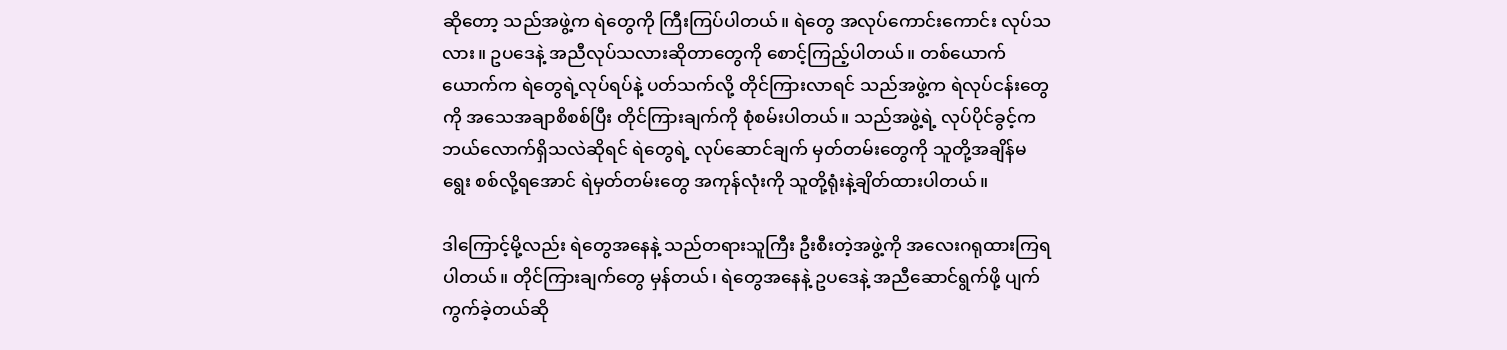ဆိုတော့ သည်အဖွဲ့က ရဲတွေကို ကြီးကြပ်ပါတယ်။ ရဲတွေ အလုပ်ကောင်းကောင်း လုပ်သလား။ ဥပဒေနဲ့ အညီလုပ်သလားဆိုတာတွေကို စောင့်ကြည့်ပါတယ်။ တစ်ယောက်ယောက်က ရဲတွေရဲ့လုပ်ရပ်နဲ့ ပတ်သက်လို့ တိုင်ကြားလာရင် သည်အဖွဲ့က ရဲလုပ်ငန်းတွေကို အသေအချာစိစစ်ပြီး တိုင်ကြားချက်ကို စုံစမ်းပါတယ်။ သည်အဖွဲ့ရဲ့ လုပ်ပိုင်ခွင့်က ဘယ်လောက်ရှိသလဲဆိုရင် ရဲတွေရဲ့ လုပ်ဆောင်ချက် မှတ်တမ်းတွေကို သူတို့အချိန်မရွေး စစ်လို့ရအောင် ရဲမှတ်တမ်းတွေ အကုန်လုံးကို သူတို့ရုံးနဲ့ချိတ်ထားပါတယ်။

ဒါကြောင့်မို့လည်း ရဲတွေအနေနဲ့ သည်တရားသူကြီး ဦးစီးတဲ့အဖွဲ့ကို အလေးဂရုထားကြရပါတယ်။ တိုင်ကြားချက်တွေ မှန်တယ်၊ ရဲတွေအနေနဲ့ ဥပဒေနဲ့ အညီဆောင်ရွက်ဖို့ ပျက်ကွက်ခဲ့တယ်ဆို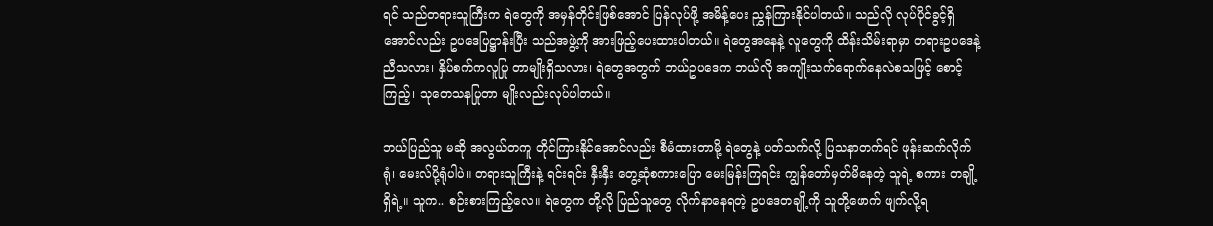ရင် သည်တရားသူကြီးက ရဲတွေကို အမှန်တိုင်းဖြစ်အောင် ပြန်လုပ်ဖို့ အမိန့်ပေး ညွှန်ကြားနိုင်ပါတယ်။ သည်လို လုပ်ပိုင်ခွင့်ရှိအောင်လည်း ဥပဒေပြဋ္ဌာန်းပြီး သည်အဖွဲ့ကို အားဖြည့်ပေးထားပါတယ်။ ရဲတွေအနေနဲ့ လူတွေကို ထိန်းသိမ်းရာမှာ တရားဥပဒေနဲ့ညီသလား၊ နှိပ်စက်ကလူပြု တာမျိုးရှိသလား၊ ရဲတွေအတွက် ဘယ်ဥပဒေက ဘယ်လို အကျိုးသက်ရောက်နေလဲစသဖြင့် စောင့်ကြည့်၊ သုတေသနပြုတာ မျိုးလည်းလုပ်ပါတယ်။

ဘယ်ပြည်သူ မဆို အလွယ်တကူ တိုင်ကြားနိုင်အောင်လည်း စီမံထားတာမို့ ရဲတွေနဲ့ ပတ်သက်လို့ ပြသနာတက်ရင် ဖုန်းဆက်လိုက်ရုံ၊ မေးလ်ပို့ရုံပါပဲ။ တရားသူကြီးနဲ့ ရင်းရင်း နှီးနှီး တွေ့ဆုံစကားပြော မေးမြန်းကြရင်း ကျွန်တော်မှတ်မိနေတဲ့ သူရဲ့ စကား တချို့ရှိရဲ့။ သူက.. စဉ်းစားကြည့်လေ။ ရဲတွေက တို့လို ပြည်သူတွေ လိုက်နာနေရတဲ့ ဥပဒေတချို့ကို သူတို့ဖောက် ဖျက်လို့ရ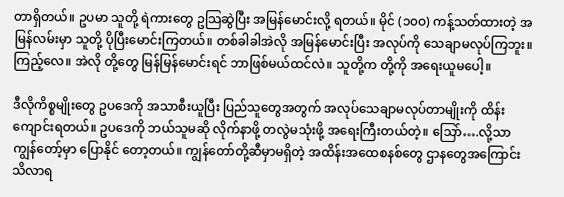တာရှိတယ်။ ဥပမာ သူတို့ ရဲကားတွေ ဥသြဆွဲပြီး အမြန်မောင်းလို့ ရတယ်။ မိုင် (၁၀ဝ) ကန့်သတ်ထားတဲ့ အမြန်လမ်းမှာ သူတို့ ပိုပြီးမောင်းကြတယ်။ တစ်ခါခါအဲလို အမြန်မောင်းပြီး အလုပ်ကို သေချာမလုပ်ကြဘူး။ ကြည့်လေ။ အဲလို တို့တွေ မြန်မြန်မောင်းရင် ဘာဖြစ်မယ်ထင်လဲ။ သူတို့က တို့ကို အရေးယူမပေါ့။

ဒီလိုကိစ္စမျိုးတွေ ဥပဒေကို အသာစီးယူပြီး ပြည်သူတွေအတွက် အလုပ်သေချာမလုပ်တာမျိုးကို ထိန်းကျောင်းရတယ်။ ဥပဒေကို ဘယ်သူမဆို လိုက်နာဖို့ တလွဲမသုံးဖို့ အရေးကြီးတယ်တဲ့။ သြော်….လို့သာ ကျွန်တော့်မှာ ပြောနိုင် တော့တယ်။ ကျွန်တော်တို့ဆီမှာမရှိတဲ့ အထိန်းအထေစနစ်တွေ ဌာနတွေအကြောင်း သိလာရ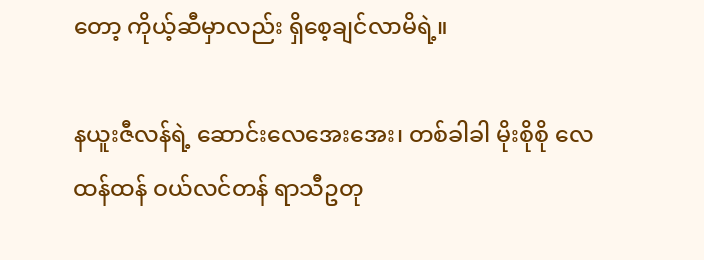တော့ ကိုယ့်ဆီမှာလည်း ရှိစေ့ချင်လာမိရဲ့။

နယူးဇီလန်ရဲ့ ဆောင်းလေအေးအေး၊ တစ်ခါခါ မိုးစိုစို လေထန်ထန် ဝယ်လင်တန် ရာသီဥတု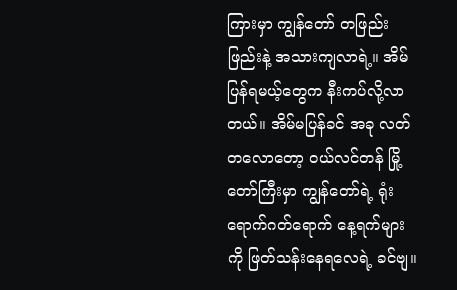ကြားမှာ ကျွန်တော် တဖြည်းဖြည်းနဲ့ အသားကျလာရဲ့။ အိမ်ပြန်ရမယ့်တွေက နီးကပ်လို့လာတယ်။ အိမ်မပြန်ခင် အခု လတ်တလောတော့ ဝယ်လင်တန် မြို့တော်ကြီးမှာ ကျွန်တော်ရဲ့ ရုံးရောက်ဂတ်ရောက် နေ့ရက်များကို ဖြတ်သန်းနေရလေရဲ့ ခင်ဗျ။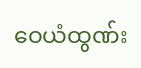ဝေယံထွဏ်း